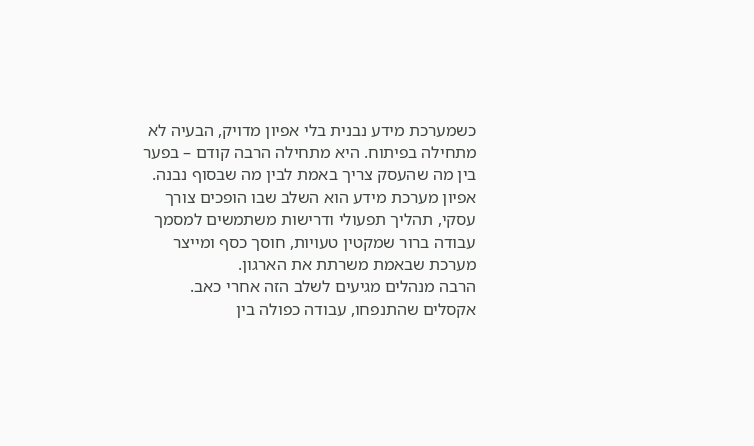כשמערכת מידע נבנית בלי אפיון מדויק, הבעיה לא מתחילה בפיתוח. היא מתחילה הרבה קודם – בפער בין מה שהעסק צריך באמת לבין מה שבסוף נבנה. אפיון מערכת מידע הוא השלב שבו הופכים צורך עסקי, תהליך תפעולי ודרישות משתמשים למסמך עבודה ברור שמקטין טעויות, חוסך כסף ומייצר מערכת שבאמת משרתת את הארגון.
הרבה מנהלים מגיעים לשלב הזה אחרי כאב. אקסלים שהתנפחו, עבודה כפולה בין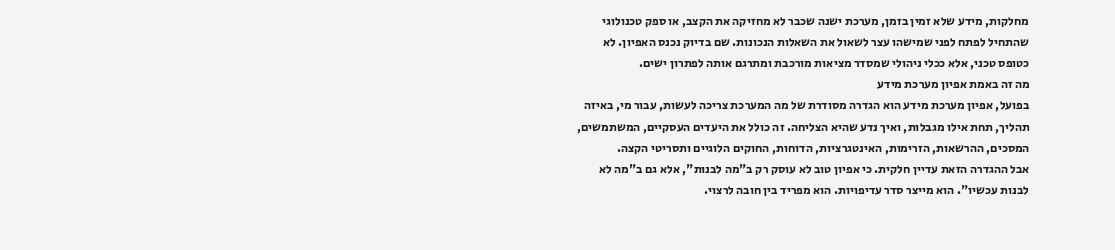מחלקות, מידע שלא זמין בזמן, מערכת ישנה שכבר לא מחזיקה את הקצב, או ספק טכנולוגי שהתחיל לפתח לפני שמישהו עצר לשאול את השאלות הנכונות. שם בדיוק נכנס האפיון. לא כטופס טכני, אלא ככלי ניהולי שמסדר מציאות מורכבת ומתרגם אותה לפתרון ישים.
מה זה באמת אפיון מערכת מידע
בפועל, אפיון מערכת מידע הוא הגדרה מסודרת של מה המערכת צריכה לעשות, עבור מי, באיזה תהליך, תחת אילו מגבלות, ואיך נדע שהיא הצליחה. זה כולל את היעדים העסקיים, המשתמשים, המסכים, ההרשאות, הזרימות, האינטגרציות, הדוחות, החוקים הלוגיים ותסריטי הקצה.
אבל ההגדרה הזאת עדיין חלקית. כי אפיון טוב לא עוסק רק ב"מה לבנות", אלא גם ב"מה לא לבנות עכשיו". הוא מייצר סדר עדיפויות. הוא מפריד בין חובה לרצוי.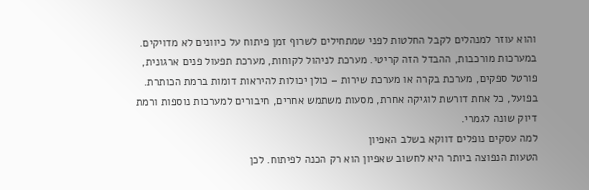והוא עוזר למנהלים לקבל החלטות לפני שמתחילים לשרוף זמן פיתוח על כיוונים לא מדויקים.
במערכות מורכבות, ההבדל הזה קריטי. מערכת לניהול לקוחות, מערכת תפעול פנים ארגונית, פורטל ספקים, מערכת בקרה או מערכת שירות – כולן יכולות להיראות דומות ברמת הכותרת. בפועל, כל אחת דורשת לוגיקה אחרת, מסעות משתמש אחרים, חיבורים למערכות נוספות ורמת דיוק שונה לגמרי.
למה עסקים נופלים דווקא בשלב האפיון
הטעות הנפוצה ביותר היא לחשוב שאפיון הוא רק הכנה לפיתוח. לכן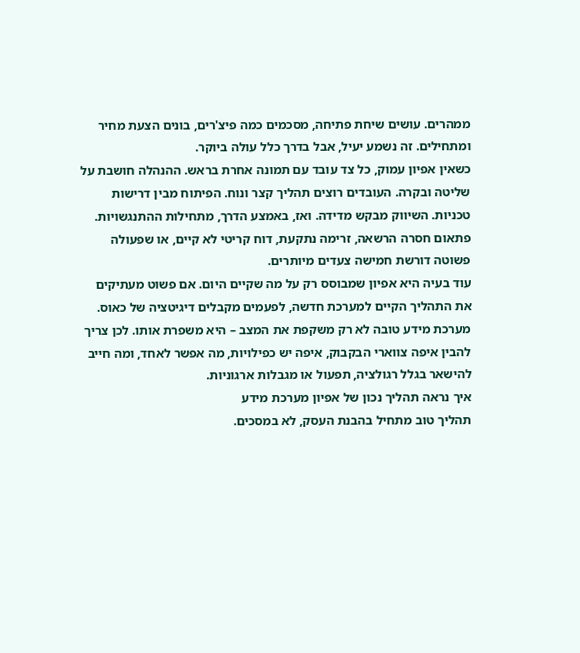ממהרים. עושים שיחת פתיחה, מסכמים כמה פיצ'רים, בונים הצעת מחיר ומתחילים. זה נשמע יעיל, אבל בדרך כלל עולה ביוקר.
כשאין אפיון עמוק, כל צד עובד עם תמונה אחרת בראש. ההנהלה חושבת על שליטה ובקרה. העובדים רוצים תהליך קצר ונוח. הפיתוח מבין דרישות טכניות. השיווק מבקש מדידה. ואז, באמצע הדרך, מתחילות ההתנגשויות. פתאום חסרה הרשאה, זרימה נתקעת, דוח קריטי לא קיים, או שפעולה פשוטה דורשת חמישה צעדים מיותרים.
עוד בעיה היא אפיון שמבוסס רק על מה שקיים היום. אם פשוט מעתיקים את התהליך הקיים למערכת חדשה, לפעמים מקבלים דיגיטציה של כאוס. מערכת מידע טובה לא רק משקפת את המצב – היא משפרת אותו. לכן צריך להבין איפה צווארי הבקבוק, איפה יש כפילויות, מה אפשר לאחד, ומה חייב להישאר בגלל רגולציה, תפעול או מגבלות ארגוניות.
איך נראה תהליך נכון של אפיון מערכת מידע
תהליך טוב מתחיל בהבנת העסק, לא במסכים.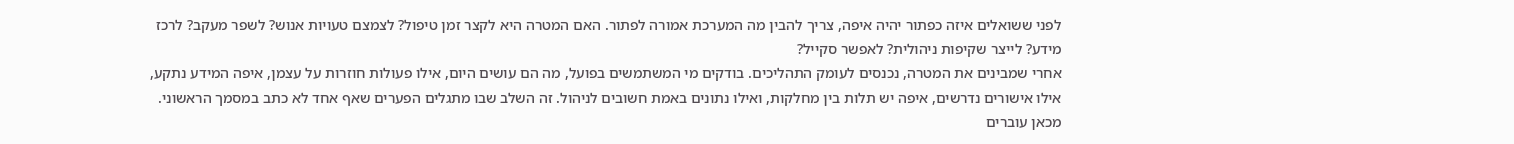לפני ששואלים איזה כפתור יהיה איפה, צריך להבין מה המערכת אמורה לפתור. האם המטרה היא לקצר זמן טיפול? לצמצם טעויות אנוש? לשפר מעקב? לרכז מידע? לייצר שקיפות ניהולית? לאפשר סקייל?
אחרי שמבינים את המטרה, נכנסים לעומק התהליכים. בודקים מי המשתמשים בפועל, מה הם עושים היום, אילו פעולות חוזרות על עצמן, איפה המידע נתקע, אילו אישורים נדרשים, איפה יש תלות בין מחלקות, ואילו נתונים באמת חשובים לניהול. זה השלב שבו מתגלים הפערים שאף אחד לא כתב במסמך הראשוני.
מכאן עוברים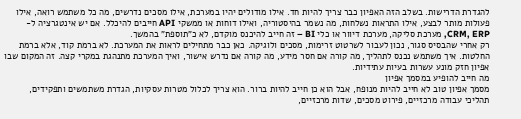להגדרת הדרישות. בשלב הזה האפיון כבר צריך להיות חד. אילו מודולים יהיו במערכת, אילו מסכים נדרשים, מה כל משתמש רואה, אילו פעולות מותר לבצע, אילו התראות נשלחות, מה נשמר בהיסטוריה, ואילו דוחות או ממשקי API חייבים להיכלל. אם יש אינטגרציה ל-CRM, ERP, מערכת סליקה, מערכת דיוור או כלי BI – זה חייב להיכנס מוקדם, לא כ"תוספת" בהמשך.
רק אחרי שהבסיס סגור, נכון לעבור לשרטוט זרימות, מסכים ולוגיקה. כאן כבר מתחילים לראות את המערכת. לא ברמת קוד, אלא ברמת החלטות. איך משתמש נכנס לתהליך, מה קורה אם חסר מידע, מה קורה אם נדרש אישור, ואיך המערכת מתנהגת במקרי קצה. זה המקום שבו אפיון חזק מונע עשרות בעיות עתידיות.
מה חייב להופיע במסמך אפיון
מסמך אפיון טוב לא חייב להיות מנופח, אבל הוא כן חייב להיות ברור. הוא צריך לכלול מטרות עסקיות, הגדרת משתמשים ותפקידים, תהליכי עבודה מרכזיים, פירוט מסכים, שדות מרכזיים,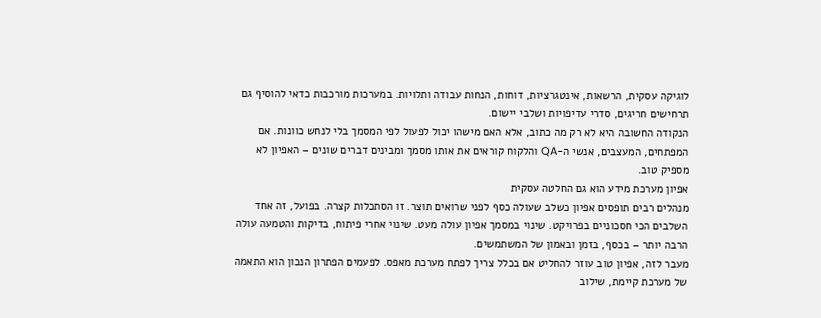לוגיקה עסקית, הרשאות, אינטגרציות, דוחות, הנחות עבודה ותלויות. במערכות מורכבות כדאי להוסיף גם תרחישים חריגים, סדרי עדיפויות ושלבי יישום.
הנקודה החשובה היא לא רק מה כתוב, אלא האם מישהו יכול לפעול לפי המסמך בלי לנחש כוונות. אם המפתחים, המעצבים, אנשי ה-QA והלקוח קוראים את אותו מסמך ומבינים דברים שונים – האפיון לא מספיק טוב.
אפיון מערכת מידע הוא גם החלטה עסקית
מנהלים רבים תופסים אפיון כשלב שעולה כסף לפני שרואים תוצר. זו הסתכלות קצרה. בפועל, זה אחד השלבים הכי חסכוניים בפרויקט. שינוי במסמך אפיון עולה מעט. שינוי אחרי פיתוח, בדיקות והטמעה עולה הרבה יותר – בכסף, בזמן ובאמון של המשתמשים.
מעבר לזה, אפיון טוב עוזר להחליט אם בכלל צריך לפתח מערכת מאפס. לפעמים הפתרון הנכון הוא התאמה של מערכת קיימת, שילוב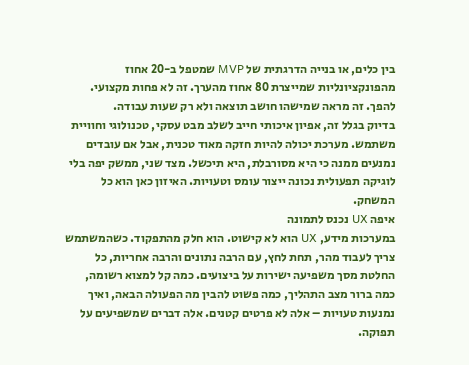בין כלים, או בנייה הדרגתית של MVP שמטפל ב-20 אחוז מהפונקציונליות שמייצרת 80 אחוז מהערך. זה לא פחות מקצועי. להפך. זה מראה שמישהו חושב תוצאה ולא רק שעות עבודה.
בדיוק בגלל זה, אפיון איכותי חייב לשלב מבט עסקי, טכנולוגי וחוויית משתמש. מערכת יכולה להיות חזקה מאוד טכנית, אבל אם עובדים נמנעים ממנה כי היא מסורבלת, היא תיכשל. מצד שני, ממשק יפה בלי לוגיקה תפעולית נכונה ייצור עומס וטעויות. האיזון כאן הוא כל המשחק.
איפה UX נכנס לתמונה
במערכות מידע, UX הוא לא קישוט. הוא חלק מהתפקוד. כשהמשתמש צריך לעבוד מהר, תחת לחץ, עם הרבה נתונים והרבה אחריות, כל החלטת מסך משפיעה ישירות על ביצועים. כמה קל למצוא רשומה, כמה ברור מצב התהליך, כמה פשוט להבין מה הפעולה הבאה, ואיך נמנעות טעויות – אלה לא פרטים קטנים. אלה דברים שמשפיעים על תפוקה.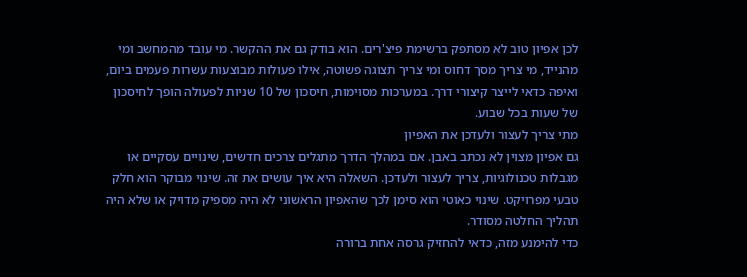לכן אפיון טוב לא מסתפק ברשימת פיצ'רים. הוא בודק גם את ההקשר. מי עובד מהמחשב ומי מהנייד, מי צריך מסך דחוס ומי צריך תצוגה פשוטה, אילו פעולות מבוצעות עשרות פעמים ביום, ואיפה כדאי לייצר קיצורי דרך. במערכות מסוימות, חיסכון של 10 שניות לפעולה הופך לחיסכון של שעות בכל שבוע.
מתי צריך לעצור ולעדכן את האפיון
גם אפיון מצוין לא נכתב באבן. אם במהלך הדרך מתגלים צרכים חדשים, שינויים עסקיים או מגבלות טכנולוגיות, צריך לעצור ולעדכן. השאלה היא איך עושים את זה. שינוי מבוקר הוא חלק טבעי מפרויקט. שינוי כאוטי הוא סימן לכך שהאפיון הראשוני לא היה מספיק מדויק או שלא היה תהליך החלטה מסודר.
כדי להימנע מזה, כדאי להחזיק גרסה אחת ברורה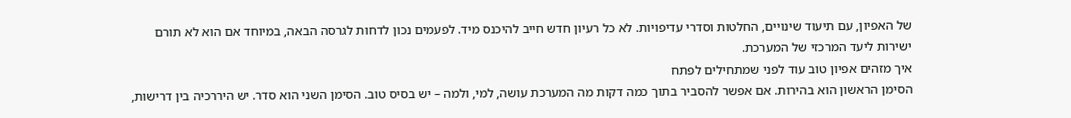של האפיון, עם תיעוד שינויים, החלטות וסדרי עדיפויות. לא כל רעיון חדש חייב להיכנס מיד. לפעמים נכון לדחות לגרסה הבאה, במיוחד אם הוא לא תורם ישירות ליעד המרכזי של המערכת.
איך מזהים אפיון טוב עוד לפני שמתחילים לפתח
הסימן הראשון הוא בהירות. אם אפשר להסביר בתוך כמה דקות מה המערכת עושה, למי, ולמה – יש בסיס טוב. הסימן השני הוא סדר. יש היררכיה בין דרישות,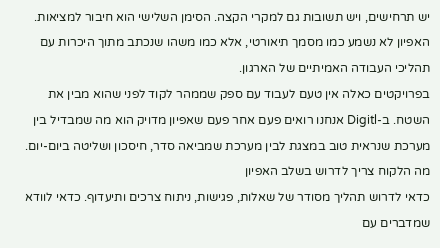יש תרחישים, ויש תשובות גם למקרי הקצה. הסימן השלישי הוא חיבור למציאות. האפיון לא נשמע כמו מסמך תיאורטי, אלא כמו משהו שנכתב מתוך היכרות עם תהליכי העבודה האמיתיים של הארגון.
בפרויקטים כאלה אין טעם לעבוד עם ספק שממהר לקוד לפני שהוא מבין את השטח. ב-Digitl אנחנו רואים פעם אחר פעם שאפיון מדויק הוא מה שמבדיל בין מערכת שנראית טוב במצגת לבין מערכת שמביאה סדר, חיסכון ושליטה ביום-יום.
מה הלקוח צריך לדרוש בשלב האפיון
כדאי לדרוש תהליך מסודר של שאלות, פגישות, ניתוח צרכים ותיעדוף. כדאי לוודא שמדברים עם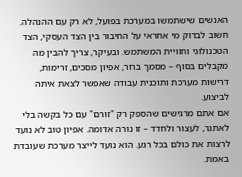האנשים שישתמשו במערכת בפועל, לא רק עם ההנהלה. חשוב לבדוק מי אחראי על החיבור בין הצד העסקי, הצד הטכנולוגי וחוויית המשתמש. ובעיקר, צריך להבין מה מקבלים בסוף – מסמך ברור, אפיון מסכים, זרימות, דרישות מערכת ותוכנית עבודה שאפשר לצאת איתה לביצוע.
אם אתם מרגישים שהספק רק "זורם" עם כל בקשה בלי לאתגר, לעצור ולחדד – זו נורה אדומה. אפיון טוב לא נועד לרצות את כולם בכל רגע. הוא נועד לייצר מערכת שעובדת באמת.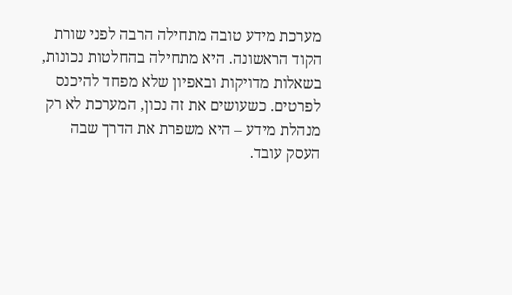מערכת מידע טובה מתחילה הרבה לפני שורת הקוד הראשונה. היא מתחילה בהחלטות נכונות, בשאלות מדויקות ובאפיון שלא מפחד להיכנס לפרטים. כשעושים את זה נכון, המערכת לא רק מנהלת מידע – היא משפרת את הדרך שבה העסק עובד.